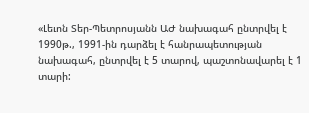«Լեւոն Տեր-Պետրոսյանն ԱԺ նախագահ ընտրվել է 1990թ., 1991-ին դարձել է հանրապետության նախագահ, ընտրվել է 5 տարով, պաշտոնավարել է 1 տարի: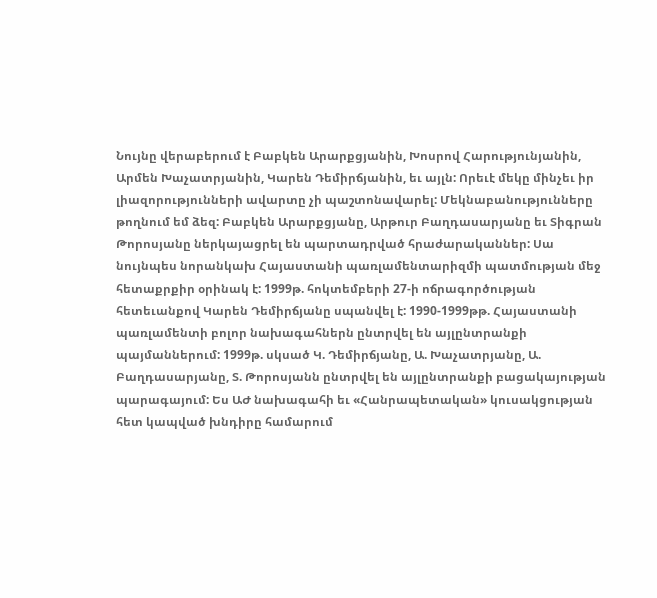Նույնը վերաբերում է Բաբկեն Արարքցյանին, Խոսրով Հարությունյանին, Արմեն Խաչատրյանին, Կարեն Դեմիրճյանին, եւ այլն: Որեւէ մեկը մինչեւ իր լիազորությունների ավարտը չի պաշտոնավարել: Մեկնաբանությունները թողնում եմ ձեզ: Բաբկեն Արարքցյանը, Արթուր Բաղդասարյանը եւ Տիգրան Թորոսյանը ներկայացրել են պարտադրված հրաժարականներ: Սա նույնպես նորանկախ Հայաստանի պառլամենտարիզմի պատմության մեջ հետաքրքիր օրինակ է: 1999թ. հոկտեմբերի 27-ի ոճրագործության հետեւանքով Կարեն Դեմիրճյանը սպանվել է: 1990-1999թթ. Հայաստանի պառլամենտի բոլոր նախագահներն ընտրվել են այլընտրանքի պայմաններում: 1999թ. սկսած Կ. Դեմիրճյանը, Ա. Խաչատրյանը, Ա. Բաղդասարյանը, Տ. Թորոսյանն ընտրվել են այլընտրանքի բացակայության պարագայում: Ես ԱԺ նախագահի եւ «Հանրապետական» կուսակցության հետ կապված խնդիրը համարում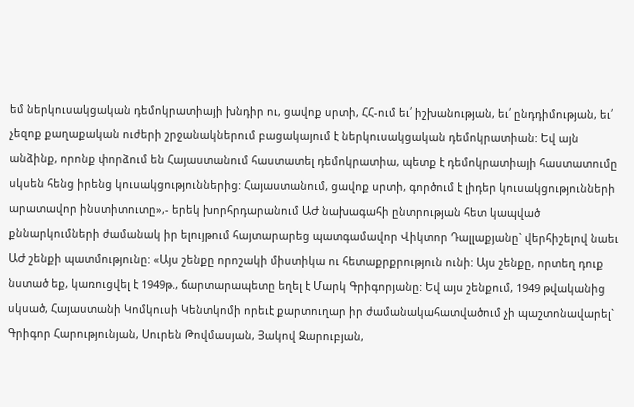եմ ներկուսակցական դեմոկրատիայի խնդիր ու, ցավոք սրտի, ՀՀ-ում եւ՛ իշխանության, եւ՛ ընդդիմության, եւ՛ չեզոք քաղաքական ուժերի շրջանակներում բացակայում է ներկուսակցական դեմոկրատիան: Եվ այն անձինք, որոնք փորձում են Հայաստանում հաստատել դեմոկրատիա, պետք է դեմոկրատիայի հաստատումը սկսեն հենց իրենց կուսակցություններից: Հայաստանում, ցավոք սրտի, գործում է լիդեր կուսակցությունների արատավոր ինստիտուտը»,- երեկ խորհրդարանում ԱԺ նախագահի ընտրության հետ կապված քննարկումների ժամանակ իր ելույթում հայտարարեց պատգամավոր Վիկտոր Դալլաքյանը` վերհիշելով նաեւ ԱԺ շենքի պատմությունը: «Այս շենքը որոշակի միստիկա ու հետաքրքրություն ունի: Այս շենքը, որտեղ դուք նստած եք, կառուցվել է 1949թ., ճարտարապետը եղել է Մարկ Գրիգորյանը: Եվ այս շենքում, 1949 թվականից սկսած, Հայաստանի Կոմկուսի Կենտկոմի որեւէ քարտուղար իր ժամանակահատվածում չի պաշտոնավարել` Գրիգոր Հարությունյան, Սուրեն Թովմասյան, Յակով Զարուբյան,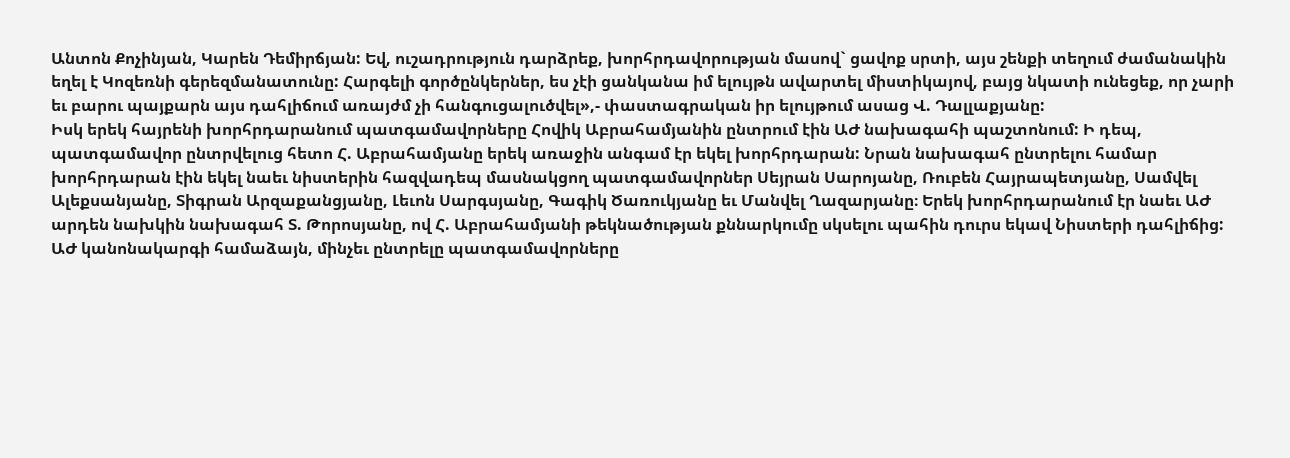Անտոն Քոչինյան, Կարեն Դեմիրճյան: Եվ, ուշադրություն դարձրեք, խորհրդավորության մասով` ցավոք սրտի, այս շենքի տեղում ժամանակին եղել է Կոզեռնի գերեզմանատունը: Հարգելի գործընկերներ, ես չէի ցանկանա իմ ելույթն ավարտել միստիկայով, բայց նկատի ունեցեք, որ չարի եւ բարու պայքարն այս դահլիճում առայժմ չի հանգուցալուծվել»,- փաստագրական իր ելույթում ասաց Վ. Դալլաքյանը:
Իսկ երեկ հայրենի խորհրդարանում պատգամավորները Հովիկ Աբրահամյանին ընտրում էին ԱԺ նախագահի պաշտոնում: Ի դեպ, պատգամավոր ընտրվելուց հետո Հ. Աբրահամյանը երեկ առաջին անգամ էր եկել խորհրդարան: Նրան նախագահ ընտրելու համար խորհրդարան էին եկել նաեւ նիստերին հազվադեպ մասնակցող պատգամավորներ Սեյրան Սարոյանը, Ռուբեն Հայրապետյանը, Սամվել Ալեքսանյանը, Տիգրան Արզաքանցյանը, Լեւոն Սարգսյանը, Գագիկ Ծառուկյանը եւ Մանվել Ղազարյանը։ Երեկ խորհրդարանում էր նաեւ ԱԺ արդեն նախկին նախագահ Տ. Թորոսյանը, ով Հ. Աբրահամյանի թեկնածության քննարկումը սկսելու պահին դուրս եկավ Նիստերի դահլիճից: ԱԺ կանոնակարգի համաձայն, մինչեւ ընտրելը պատգամավորները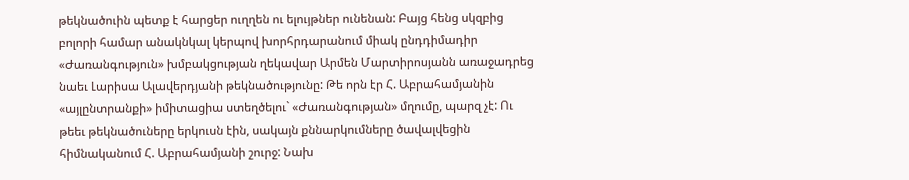թեկնածուին պետք է հարցեր ուղղեն ու ելույթներ ունենան: Բայց հենց սկզբից բոլորի համար անակնկալ կերպով խորհրդարանում միակ ընդդիմադիր «Ժառանգություն» խմբակցության ղեկավար Արմեն Մարտիրոսյանն առաջադրեց նաեւ Լարիսա Ալավերդյանի թեկնածությունը: Թե որն էր Հ. Աբրահամյանին «այլընտրանքի» իմիտացիա ստեղծելու` «Ժառանգության» մղումը, պարզ չէ: Ու թեեւ թեկնածուները երկուսն էին, սակայն քննարկումները ծավալվեցին հիմնականում Հ. Աբրահամյանի շուրջ: Նախ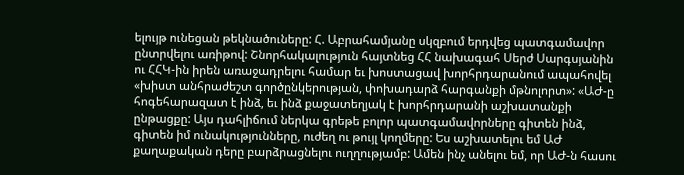ելույթ ունեցան թեկնածուները: Հ. Աբրահամյանը սկզբում երդվեց պատգամավոր ընտրվելու առիթով: Շնորհակալություն հայտնեց ՀՀ նախագահ Սերժ Սարգսյանին ու ՀՀԿ-ին իրեն առաջադրելու համար եւ խոստացավ խորհրդարանում ապահովել «խիստ անհրաժեշտ գործընկերության, փոխադարձ հարգանքի մթնոլորտ»: «ԱԺ-ը հոգեհարազատ է ինձ, եւ ինձ քաջատեղյակ է խորհրդարանի աշխատանքի ընթացքը: Այս դահլիճում ներկա գրեթե բոլոր պատգամավորները գիտեն ինձ, գիտեն իմ ունակությունները, ուժեղ ու թույլ կողմերը: Ես աշխատելու եմ ԱԺ քաղաքական դերը բարձրացնելու ուղղությամբ: Ամեն ինչ անելու եմ, որ ԱԺ-ն հասու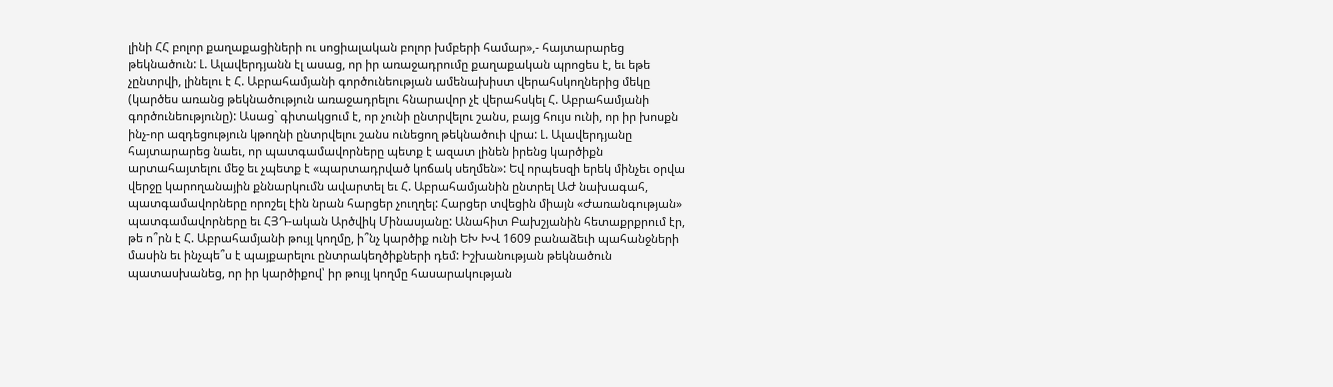լինի ՀՀ բոլոր քաղաքացիների ու սոցիալական բոլոր խմբերի համար»,- հայտարարեց թեկնածուն: Լ. Ալավերդյանն էլ ասաց, որ իր առաջադրումը քաղաքական պրոցես է, եւ եթե չընտրվի, լինելու է Հ. Աբրահամյանի գործունեության ամենախիստ վերահսկողներից մեկը (կարծես առանց թեկնածություն առաջադրելու հնարավոր չէ վերահսկել Հ. Աբրահամյանի գործունեությունը): Ասաց` գիտակցում է, որ չունի ընտրվելու շանս, բայց հույս ունի, որ իր խոսքն ինչ-որ ազդեցություն կթողնի ընտրվելու շանս ունեցող թեկնածուի վրա: Լ. Ալավերդյանը հայտարարեց նաեւ, որ պատգամավորները պետք է ազատ լինեն իրենց կարծիքն արտահայտելու մեջ եւ չպետք է «պարտադրված կոճակ սեղմեն»: Եվ որպեսզի երեկ մինչեւ օրվա վերջը կարողանային քննարկումն ավարտել եւ Հ. Աբրահամյանին ընտրել ԱԺ նախագահ, պատգամավորները որոշել էին նրան հարցեր չուղղել: Հարցեր տվեցին միայն «Ժառանգության» պատգամավորները եւ ՀՅԴ-ական Արծվիկ Մինասյանը: Անահիտ Բախշյանին հետաքրքրում էր, թե ո՞րն է Հ. Աբրահամյանի թույլ կողմը, ի՞նչ կարծիք ունի ԵԽ ԽՎ 1609 բանաձեւի պահանջների մասին եւ ինչպե՞ս է պայքարելու ընտրակեղծիքների դեմ: Իշխանության թեկնածուն պատասխանեց, որ իր կարծիքով՝ իր թույլ կողմը հասարակության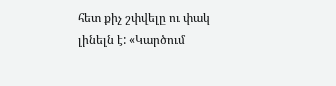հետ քիչ շփվելը ու փակ լինելն է: «Կարծում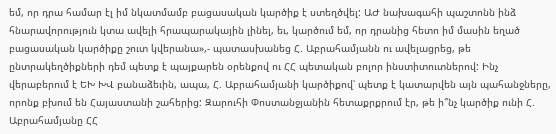եմ, որ դրա համար էլ իմ նկատմամբ բացասական կարծիք է ստեղծվել: ԱԺ նախագահի պաշտոնն ինձ հնարավորություն կտա ավելի հրապարակային լինել, եւ, կարծում եմ, որ դրանից հետո իմ մասին եղած բացասական կարծիքը շուտ կվերանա»,- պատասխանեց Հ. Աբրահամյանն ու ավելացրեց, թե ընտրակեղծիքների դեմ պետք է պայքարեն օրենքով ու ՀՀ պետական բոլոր ինստիտուտներով: Ինչ վերաբերում է ԵԽ ԽՎ բանաձեւին, ապա, Հ. Աբրահամյանի կարծիքով՝ պետք է կատարվեն այն պահանջները, որոնք բխում են Հայաստանի շահերից: Զարուհի Փոստանջյանին հետաքրքրում էր, թե ի՞նչ կարծիք ունի Հ. Աբրահամյանը ՀՀ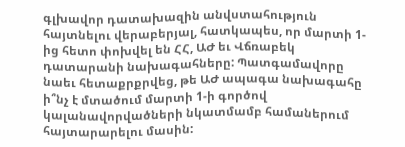գլխավոր դատախազին անվստահություն հայտնելու վերաբերյալ, հատկապես, որ մարտի 1-ից հետո փոխվել են ՀՀ, ԱԺ եւ Վճռաբեկ դատարանի նախագահները: Պատգամավորը նաեւ հետաքրքրվեց, թե ԱԺ ապագա նախագահը ի՞նչ է մտածում մարտի 1-ի գործով կալանավորվածների նկատմամբ համաներում հայտարարելու մասին: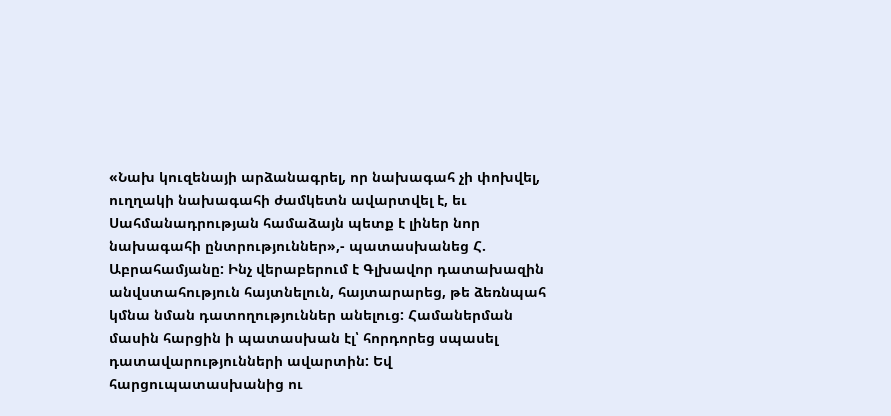«Նախ կուզենայի արձանագրել, որ նախագահ չի փոխվել, ուղղակի նախագահի ժամկետն ավարտվել է, եւ Սահմանադրության համաձայն պետք է լիներ նոր նախագահի ընտրություններ»,- պատասխանեց Հ. Աբրահամյանը: Ինչ վերաբերում է Գլխավոր դատախազին անվստահություն հայտնելուն, հայտարարեց, թե ձեռնպահ կմնա նման դատողություններ անելուց: Համաներման մասին հարցին ի պատասխան էլ՝ հորդորեց սպասել դատավարությունների ավարտին: Եվ հարցուպատասխանից ու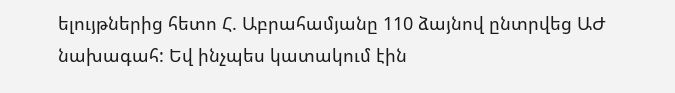ելույթներից հետո Հ. Աբրահամյանը 110 ձայնով ընտրվեց ԱԺ նախագահ: Եվ ինչպես կատակում էին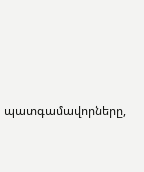պատգամավորները,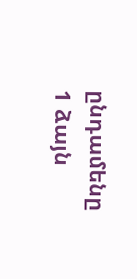ընդամենը 1 ձայն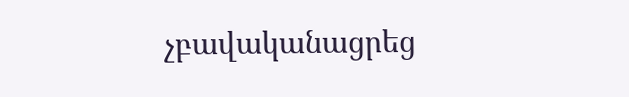չբավականացրեց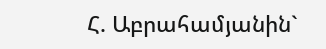Հ. Աբրահամյանին`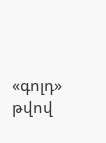«գոլդ» թվով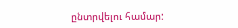ընտրվելու համար: